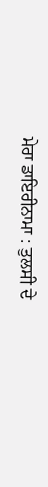ਮੇਰਾ ਡਾਇਰੀਨਾਮਾ : ਤੁਲਸੀ ਦੇ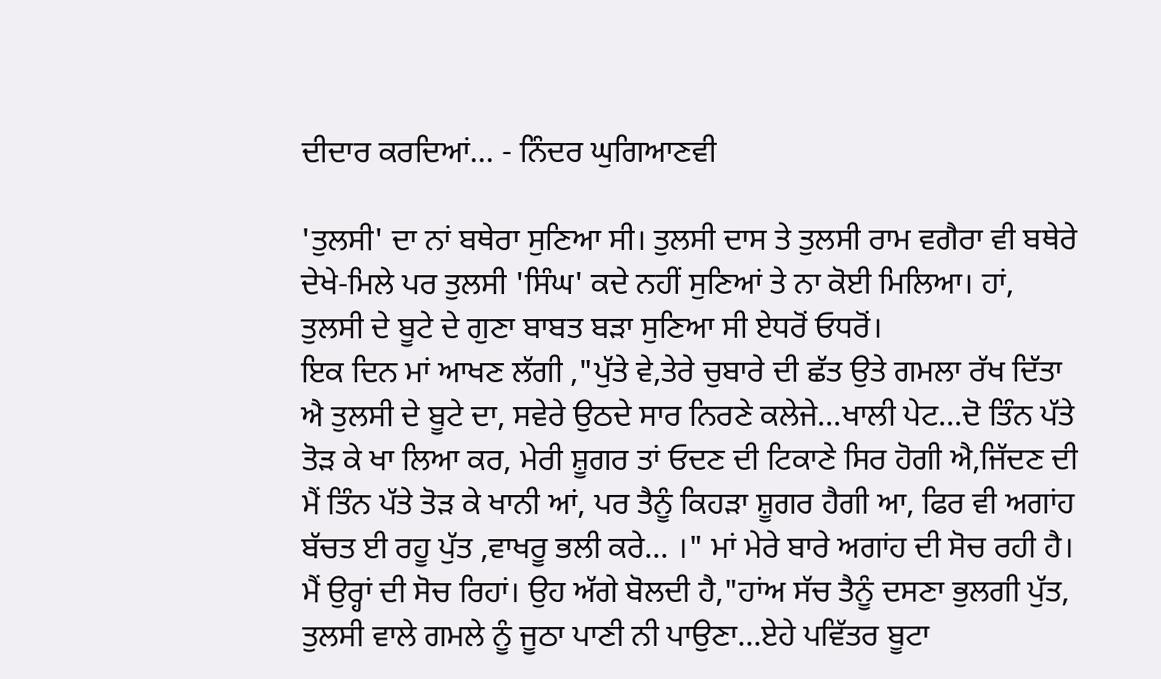ਦੀਦਾਰ ਕਰਦਿਆਂ... - ਨਿੰਦਰ ਘੁਗਿਆਣਵੀ

'ਤੁਲਸੀ' ਦਾ ਨਾਂ ਬਥੇਰਾ ਸੁਣਿਆ ਸੀ। ਤੁਲਸੀ ਦਾਸ ਤੇ ਤੁਲਸੀ ਰਾਮ ਵਗੈਰਾ ਵੀ ਬਥੇਰੇ ਦੇਖੇ-ਮਿਲੇ ਪਰ ਤੁਲਸੀ 'ਸਿੰਘ' ਕਦੇ ਨਹੀਂ ਸੁਣਿਆਂ ਤੇ ਨਾ ਕੋਈ ਮਿਲਿਆ। ਹਾਂ, ਤੁਲਸੀ ਦੇ ਬੂਟੇ ਦੇ ਗੁਣਾ ਬਾਬਤ ਬੜਾ ਸੁਣਿਆ ਸੀ ਏਧਰੋਂ ਓਧਰੋਂ।
ਇਕ ਦਿਨ ਮਾਂ ਆਖਣ ਲੱਗੀ ,"ਪੁੱਤੇ ਵੇ,ਤੇਰੇ ਚੁਬਾਰੇ ਦੀ ਛੱਤ ਉਤੇ ਗਮਲਾ ਰੱਖ ਦਿੱਤਾ ਐ ਤੁਲਸੀ ਦੇ ਬੂਟੇ ਦਾ, ਸਵੇਰੇ ਉਠਦੇ ਸਾਰ ਨਿਰਣੇ ਕਲੇਜੇ...ਖਾਲੀ ਪੇਟ...ਦੋ ਤਿੰਨ ਪੱਤੇ ਤੋੜ ਕੇ ਖਾ ਲਿਆ ਕਰ, ਮੇਰੀ ਸ਼ੂਗਰ ਤਾਂ ਓਦਣ ਦੀ ਟਿਕਾਣੇ ਸਿਰ ਹੋਗੀ ਐ,ਜਿੱਦਣ ਦੀ ਮੈਂ ਤਿੰਨ ਪੱਤੇ ਤੋੜ ਕੇ ਖਾਨੀ ਆਂ, ਪਰ ਤੈਨੂੰ ਕਿਹੜਾ ਸ਼ੂਗਰ ਹੈਗੀ ਆ, ਫਿਰ ਵੀ ਅਗਾਂਹ ਬੱਚਤ ਈ ਰਹੂ ਪੁੱਤ ,ਵਾਖਰੂ ਭਲੀ ਕਰੇ... ।" ਮਾਂ ਮੇਰੇ ਬਾਰੇ ਅਗਾਂਹ ਦੀ ਸੋਚ ਰਹੀ ਹੈ। ਮੈਂ ਉਰ੍ਹਾਂ ਦੀ ਸੋਚ ਰਿਹਾਂ। ਉਹ ਅੱਗੇ ਬੋਲਦੀ ਹੈ,"ਹਾਂਅ ਸੱਚ ਤੈਨੂੰ ਦਸਣਾ ਭੁਲਗੀ ਪੁੱਤ, ਤੁਲਸੀ ਵਾਲੇ ਗਮਲੇ ਨੂੰ ਜੂਠਾ ਪਾਣੀ ਨੀ ਪਾਉਣਾ...ਏਹੇ ਪਵਿੱਤਰ ਬੂਟਾ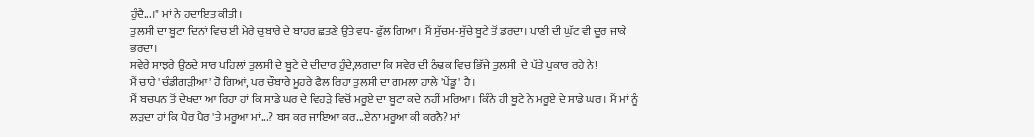ਹੁੰਦੈ...।" ਮਾਂ ਨੇ ਹਦਾਇਤ ਕੀਤੀ।
ਤੁਲਸੀ ਦਾ ਬੂਟਾ ਦਿਨਾਂ ਵਿਚ ਈ ਮੇਰੇ ਚੁਬਾਰੇ ਦੇ ਬਾਹਰ ਛਤਣੇ ਉਤੇ ਵਧ- ਫੁੱਲ ਗਿਆ। ਮੈਂ ਸੁੱਚਮ-ਸੁੱਚੇ ਬੂਟੇ ਤੋਂ ਡਰਦਾ। ਪਾਣੀ ਦੀ ਘੁੱਟ ਵੀ ਦੂਰ ਜਾਕੇ ਭਰਦਾ।
ਸਵੇਰੇ ਸਾਝਰੇ ਉਠਦੇ ਸਾਰ ਪਹਿਲਾਂ ਤੁਲਸੀ ਦੇ ਬੂਟੇ ਦੇ ਦੀਦਾਰ ਹੁੰਦੇ,ਲਗਦਾ ਕਿ ਸਵੇਰ ਦੀ ਠੰਢਕ ਵਿਚ ਭਿੱਜੇ ਤੁਲਸੀ  ਦੇ ਪੱਤੇ ਪੁਕਾਰ ਰਹੇ ਨੇ!
ਮੈਂ ਚਾਹੇ 'ਚੰਡੀਗੜੀਆ' ਹੋ ਗਿਆਂ, ਪਰ ਚੌਬਾਰੇ ਮੂਹਰੇ ਫੈਲ ਰਿਹਾ ਤੁਲਸੀ ਦਾ ਗਮਲਾ ਹਾਲੇ 'ਪੇਂਡੂ' ਹੈ।
ਮੈਂ ਬਚਪਨ ਤੋਂ ਦੇਖਦਾ ਆ ਰਿਹਾ ਹਾਂ ਕਿ ਸਾਡੇ ਘਰ ਦੇ ਵਿਹੜੇ ਵਿਚੋਂ ਮਰੂਏ ਦਾ ਬੂਟਾ ਕਦੇ ਨਹੀਂ ਮਰਿਆ। ਕਿੰਨੇ ਹੀ ਬੂਟੇ ਨੇ ਮਰੂਏ ਦੇ ਸਾਡੇ ਘਰ। ਮੈਂ ਮਾਂ ਨੂੰ ਲੜਦਾ ਹਾਂ ਕਿ ਪੈਰ ਪੈਰ 'ਤੇ ਮਰੂਆ ਮਾਂ...? ਬਸ ਕਰ ਜਾਇਆ ਕਰ...ਏਨਾ ਮਰੂਆ ਕੀ ਕਰਨੈ? ਮਾਂ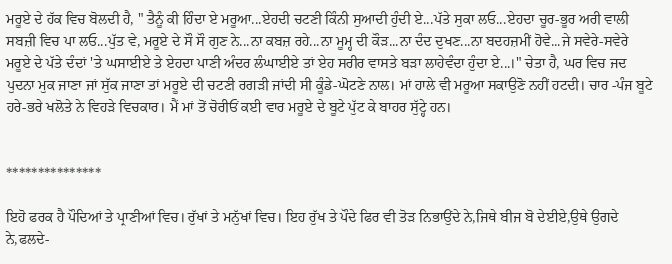ਮਰੂਏ ਦੇ ਹੱਕ ਵਿਚ ਬੋਲਦੀ ਹੈ, " ਤੈਨੂੰ ਕੀ ਹਿੰਦਾ ਏ ਮਰੂਆ...ਏਹਦੀ ਚਟਣੀ ਕਿੰਨੀ ਸੁਆਦੀ ਹੁੰਦੀ ਏ...ਪੱਤੇ ਸੁਕਾ ਲਓ...ਏਹਦਾ ਚੂਰ-ਭੂਰ ਅਰੀ ਵਾਲੀ ਸਬਜ਼ੀ ਵਿਚ ਪਾ ਲਓ...ਪੁੱਤ ਵੇ, ਮਰੂਏ ਦੇ ਸੌ ਸੌ ਗੁਣ ਨੇ...ਨਾ ਕਬਜ਼ ਰਹੇ...ਨਾ ਮੂਮ੍ਹ ਦੀ ਕੌੜ...ਨਾ ਦੰਦ ਦੁਖਣ...ਨਾ ਬਦਹਜ਼ਮੀਂ ਹੋਵੇ...ਜੇ ਸਵੇਰੇ-ਸਵੇਰੇ ਮਰੂਏ ਦੇ ਪੱਤੇ ਦੰਦਾਂ 'ਤੇ ਘਸਾਈਏ ਤੇ ਏਹਦਾ ਪਾਣੀ ਅੰਦਰ ਲੰਘਾਈਏ ਤਾਂ ਏਹ ਸਰੀਰ ਵਾਸਤੇ ਬੜਾ ਲਾਹੇਵੰਦਾ ਹੁੰਦਾ ਏ...।" ਚੇਤਾ ਹੈ, ਘਰ ਵਿਚ ਜਦ ਪੁਦਨਾ ਮੁਕ ਜਾਣਾ ਜਾਂ ਸੁੱਕ ਜਾਣਾ ਤਾਂ ਮਰੂਏ ਦੀ ਚਟਣੀ ਰਗੜੀ ਜਾਂਦੀ ਸੀ ਕੂੰਡੇ-ਘੋਟਣੇ ਨਾਲ। ਮਾਂ ਹਾਲੇ ਵੀ ਮਰੂਆ ਸਕਾਉਣੋ ਨਹੀਂ ਹਟਦੀ। ਚਾਰ -ਪੰਜ ਬੂਟੇ ਹਰੇ-ਭਰੇ ਖਲੋਤੇ ਨੇ ਵਿਹੜੇ ਵਿਚਕਾਰ। ਮੈਂ ਮਾਂ ਤੋਂ ਚੋਰੀਓਂ ਕਈ ਵਾਰ ਮਰੂਏ ਦੇ ਬੂਟੇ ਪੁੱਟ ਕੇ ਬਾਹਰ ਸੁੱਟ੍ਹੇ ਹਨ।


***************

ਇਹੋ ਫਰਕ ਹੈ ਪੌਦਿਆਂ ਤੇ ਪ੍ਰਾਣੀਆਂ ਵਿਚ। ਰੁੱਖਾਂ ਤੇ ਮਨੁੱਖਾਂ ਵਿਚ। ਇਹ ਰੁੱਖ ਤੇ ਪੌਦੇ ਫਿਰ ਵੀ ਤੋੜ ਨਿਭਾਉਂਦੇ ਨੇ,ਜਿਥੇ ਬੀਜ ਬੋ ਦੇਈਏ,ਉਥੇ ਉਗਦੇ ਨੇ,ਫਲਦੇ-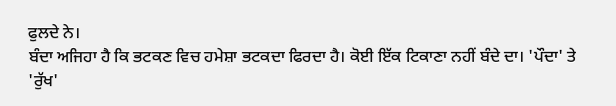ਫੁਲਦੇ ਨੇ।
ਬੰਦਾ ਅਜਿਹਾ ਹੈ ਕਿ ਭਟਕਣ ਵਿਚ ਹਮੇਸ਼ਾ ਭਟਕਦਾ ਫਿਰਦਾ ਹੈ। ਕੋਈ ਇੱਕ ਟਿਕਾਣਾ ਨਹੀਂ ਬੰਦੇ ਦਾ। 'ਪੌਦਾ' ਤੇ 'ਰੁੱਖ'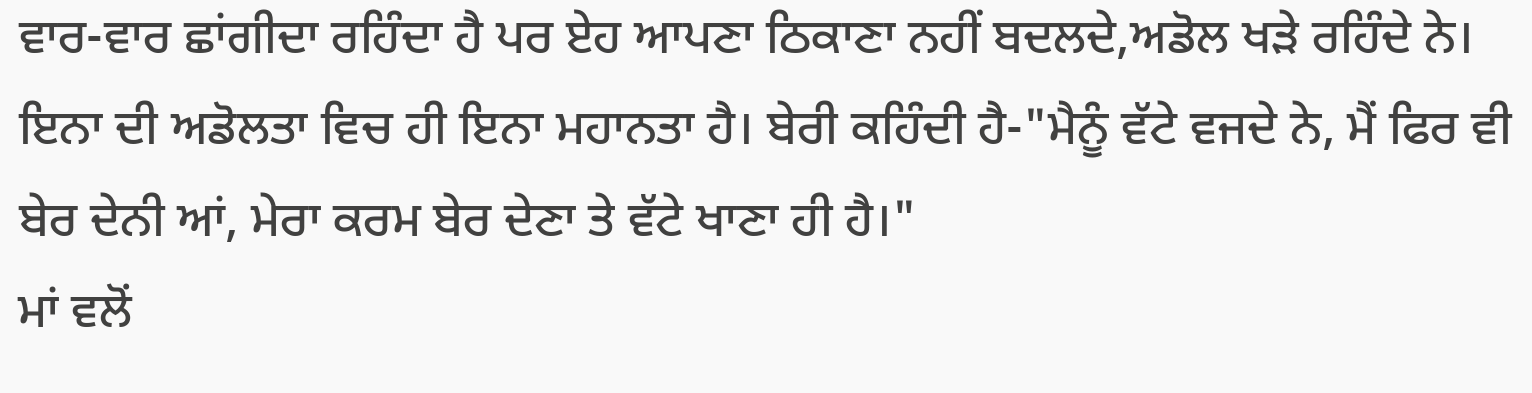ਵਾਰ-ਵਾਰ ਛਾਂਗੀਦਾ ਰਹਿੰਦਾ ਹੈ ਪਰ ਏਹ ਆਪਣਾ ਠਿਕਾਣਾ ਨਹੀਂ ਬਦਲਦੇ,ਅਡੋਲ ਖੜੇ ਰਹਿੰਦੇ ਨੇ। ਇਨਾ ਦੀ ਅਡੋਲਤਾ ਵਿਚ ਹੀ ਇਨਾ ਮਹਾਨਤਾ ਹੈ। ਬੇਰੀ ਕਹਿੰਦੀ ਹੈ-"ਮੈਨੂੰ ਵੱਟੇ ਵਜਦੇ ਨੇ, ਮੈਂ ਫਿਰ ਵੀ ਬੇਰ ਦੇਨੀ ਆਂ, ਮੇਰਾ ਕਰਮ ਬੇਰ ਦੇਣਾ ਤੇ ਵੱਟੇ ਖਾਣਾ ਹੀ ਹੈ।"
ਮਾਂ ਵਲੋਂ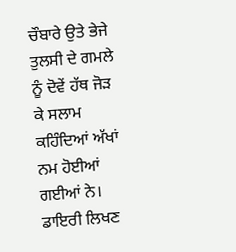ਚੌਬਾਰੇ ਉਤੇ ਭੇਜੇ ਤੁਲਸੀ ਦੇ ਗਮਲੇ ਨੂੰ ਦੋਵੇਂ ਹੱਥ ਜੋੜ ਕੇ ਸਲਾਮ ਕਹਿੰਦਿਆਂ ਅੱਖਾਂ ਨਮ ਹੋਈਆਂ ਗਈਆਂ ਨੇ। ਡਾਇਰੀ ਲਿਖਣ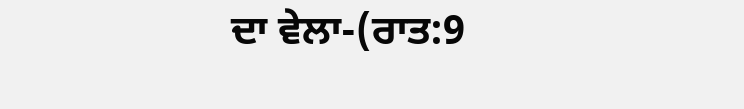ਦਾ ਵੇਲਾ-(ਰਾਤ:9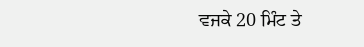ਵਜਕੇ 20 ਮਿੰਟ ਤੇ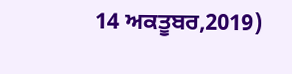14 ਅਕਤੂਬਰ,2019)